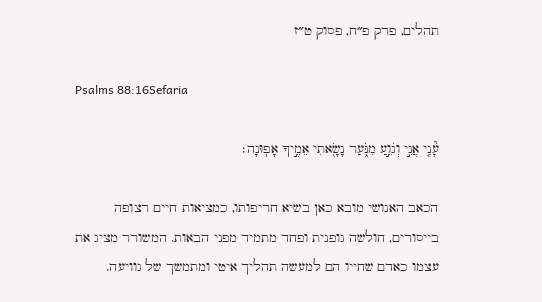תהלים, פרק פ״ח, פסוק ט״ז

Psalms 88:16Sefaria

עָ֘נִ֤י אֲנִ֣י וְגֹוֵ֣עַ מִנֹּ֑עַר נָשָׂ֖אתִי אֵמֶ֣יךָ אָפֽוּנָה׃

הכאב האנושי מובא כאן בשיא חריפותו, כמציאות חיים רצופה בייסורים, חולשה גופנית ופחד מתמיד מפני הבאות. המשורר מציג את עצמו כאדם שחייו הם למעשה תהליך איטי ומתמשך של גוויעה.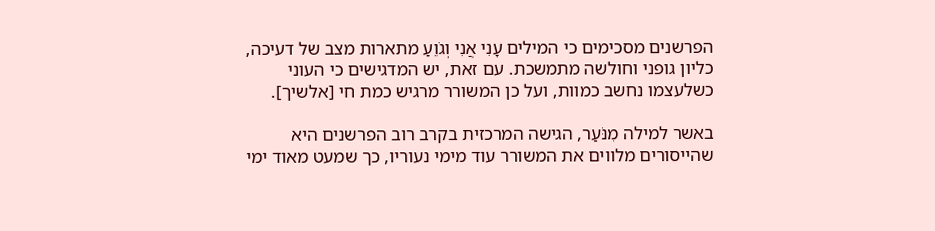הפרשנים מסכימים כי המילים עָנִי אֲנִי וְגֹוֵעַ מתארות מצב של דעיכה, כליון גופני וחולשה מתמשכת. עם זאת, יש המדגישים כי העוני כשלעצמו נחשב כמוות, ועל כן המשורר מרגיש כמת חי [אלשיך].

באשר למילה מִנֹּעַר, הגישה המרכזית בקרב רוב הפרשנים היא שהייסורים מלווים את המשורר עוד מימי נעוריו, כך שמעט מאוד ימי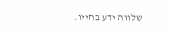שלווה ידע בחייו.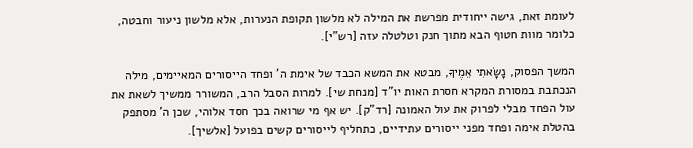לעומת זאת, גישה ייחודית מפרשת את המילה לא מלשון תקופת הנערות, אלא מלשון ניעור וחבטה, כלומר מוות חטוף הבא מתוך חנק וטלטלה עזה [רש"י].

המשך הפסוק, נָשָׂאתִי אֵמֶיךָ, מבטא את המשא הכבד של אימת ה' ופחד הייסורים המאיימים, מילה הנכתבת במסורת המקרא חסרת האות יו"ד [מנחת שי]. למרות הסבל הרב, המשורר ממשיך לשאת את עול הפחד מבלי לפרוק את עול האמונה [רד"ק]. יש אף מי שרואה בכך חסד אלוהי, שכן ה' מסתפק בהטלת אימה ופחד מפני ייסורים עתידיים, כתחליף לייסורים קשים בפועל [אלשיך].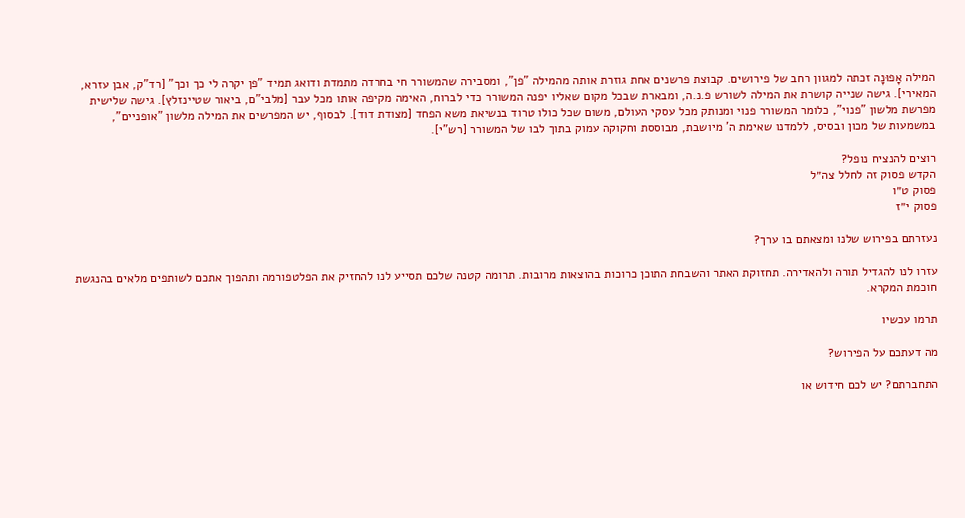המילה אָפוּנָה זכתה למגוון רחב של פירושים. קבוצת פרשנים אחת גוזרת אותה מהמילה "פן", ומסבירה שהמשורר חי בחרדה מתמדת ודואג תמיד "פן יקרה לי כך וכך" [רד"ק, אבן עזרא, המאירי]. גישה שנייה קושרת את המילה לשורש פ.נ.ה, ומבארת שבכל מקום שאליו יפנה המשורר כדי לברוח, האימה מקיפה אותו מכל עבר [מלבי"ם, ביאור שטיינזלץ]. גישה שלישית מפרשת מלשון "פנוי", כלומר המשורר פנוי ומנותק מכל עסקי העולם, משום שכל כולו טרוד בנשיאת משא הפחד [מצודת דוד]. לבסוף, יש המפרשים את המילה מלשון "אופניים", במשמעות של מכון ובסיס, ללמדנו שאימת ה' מיושבת, מבוססת וחקוקה עמוק בתוך לבו של המשורר [רש"י].

רוצים להנציח נופל?
הקדש פסוק זה לחלל צה״ל
פסוק ט״ו
פסוק י״ז

נעזרתם בפירוש שלנו ומצאתם בו ערך?

עזרו לנו להגדיל תורה ולהאדירה. תחזוקת האתר והשבחת התוכן כרוכות בהוצאות מרובות. תרומה קטנה שלכם תסייע לנו להחזיק את הפלטפורמה ותהפוך אתכם לשותפים מלאים בהנגשת חוכמת המקרא.

תרמו עכשיו

מה דעתכם על הפירוש?

התחברתם? יש לכם חידוש או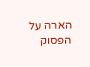הארה על הפסוק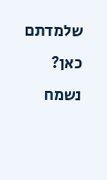שלמדתם כאן? נשמח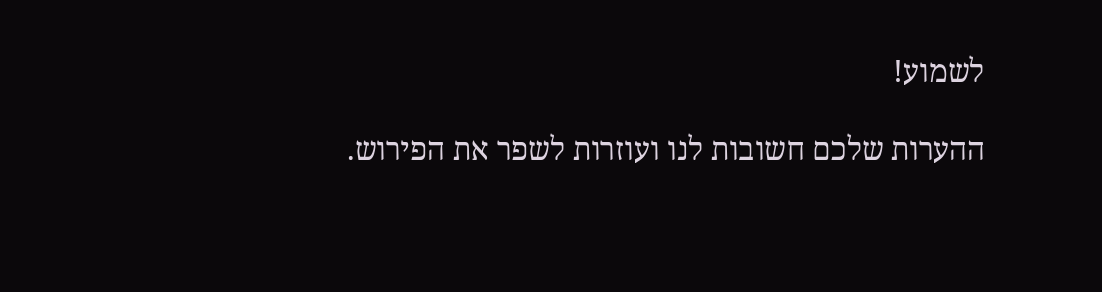לשמוע!

ההערות שלכם חשובות לנו ועוזרות לשפר את הפירוש.